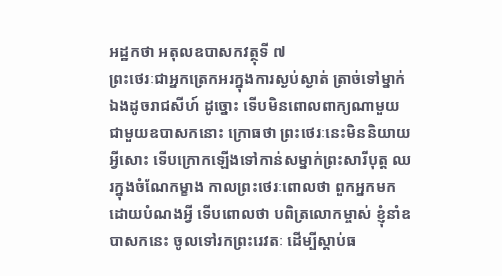អដ្ឋកថា អតុលឧបាសកវត្ថុទី ៧
ព្រះថេរៈជាអ្នកត្រេកអរក្នុងការស្ងប់ស្ងាត់ ត្រាច់ទៅម្នាក់ឯងដូចរាជសីហ៍ ដូច្នោះ ទើបមិនពោលពាក្យណាមួយជាមួយឧបាសកនោះ ក្រោធថា ព្រះថេរៈនេះមិននិយាយអ្វីសោះ ទើបក្រោកឡើងទៅកាន់សម្នាក់ព្រះសារីបុត្ត ឈរក្នុងចំណែកម្ខាង កាលព្រះថេរៈពោលថា ពួកអ្នកមកដោយបំណងអ្វី ទើបពោលថា បពិត្រលោកម្ចាស់ ខ្ញុំនាំឧបាសកនេះ ចូលទៅរកព្រះរេវតៈ ដើម្បីស្តាប់ធ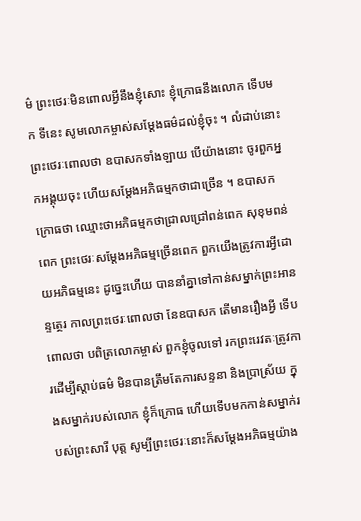ម៌ ព្រះថេរៈមិនពោលអ្វីនឹងខ្ញុំសោះ ខ្ញុំក្រោធនឹងលោក ទើបមក ទីនេះ សូមលោកម្ចាស់សម្តែងធម៌ដល់ខ្ញុំចុះ ។ លំដាប់នោះ ព្រះថេរៈពោលថា ឧបាសកទាំងឡាយ បើយ៉ាងនោះ ចូរពួកអ្នកអង្គុយចុះ ហើយសម្តែងអភិធម្មកថាជាច្រើន ។ ឧបាសកក្រោធថា ឈ្មោះថាអភិធម្មកថាជ្រាលជ្រៅពន់ពេក សុខុមពន់ ពេក ព្រះថេរៈសម្តែងអភិធម្មច្រើនពេក ពួកយើងត្រូវការអ្វីដោយអភិធម្មនេះ ដូច្នេះហើយ បាននាំគ្នាទៅកាន់សម្នាក់ព្រះអានន្ទត្ថេរ កាលព្រះថេរៈពោលថា នែឧបាសក តើមានរឿងអ្វី ទើបពោលថា បពិត្រលោកម្ចាស់ ពួកខ្ញុំចូលទៅ រកព្រះរេវតៈត្រូវការដើម្បីស្តាប់ធម៌ មិនបានត្រឹមតែការសន្ទនា និងប្រាស្រ័យ ក្នុងសម្នាក់របស់លោក ខ្ញុំក៏ក្រោធ ហើយទើបមកកាន់សម្នាក់របស់ព្រះសារី បុត្ត សូម្បីព្រះថេរៈនោះក៏សម្តែងអភិធម្មយ៉ាង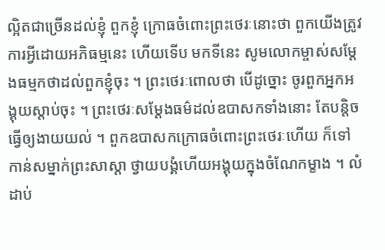ល្អិតជាច្រើនដល់ខ្ញុំ ពួកខ្ញុំ ក្រោធចំពោះព្រះថេរៈនោះថា ពួកយើងត្រូវការអ្វីដោយអភិធម្មនេះ ហើយទើប មកទីនេះ សូមលោកម្ចាស់សម្តែងធម្មកថាដល់ពួកខ្ញុំចុះ ។ ព្រះថេរៈពោលថា បើដូច្នោះ ចូរពួកអ្នកអង្គុយស្តាប់ចុះ ។ ព្រះថេរៈសម្តែងធម៌ដល់ឧបាសកទាំងនោះ តែបន្តិច ធ្វើឲ្យងាយយល់ ។ ពួកឧបាសកក្រោធចំពោះព្រះថេរៈហើយ ក៏ទៅកាន់សម្នាក់ព្រះសាស្តា ថ្វាយបង្គំហើយអង្គុយក្នុងចំណែកម្ខាង ។ លំដាប់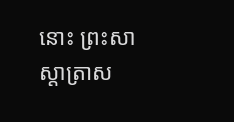នោះ ព្រះសាស្តាត្រាស